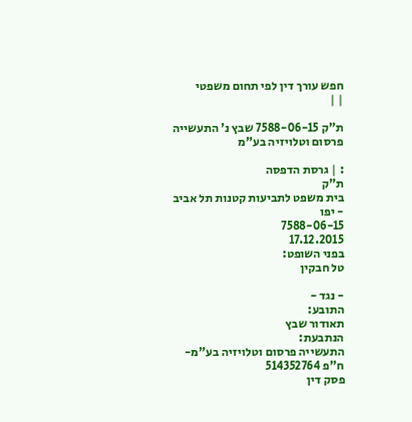חפש עורך דין לפי תחום משפטי
| |

ת"ק 7588-06-15 שבץ נ' התעשייה פרסום וטלויזיה בע"מ

: | גרסת הדפסה
ת"ק
בית משפט לתביעות קטנות תל אביב - יפו
7588-06-15
17.12.2015
בפני השופט:
טל חבקין

- נגד -
התובע:
תאודור שבץ
הנתבעת:
התעשייה פרסום וטלויזיה בע"מ-ח"פ 514352764
פסק דין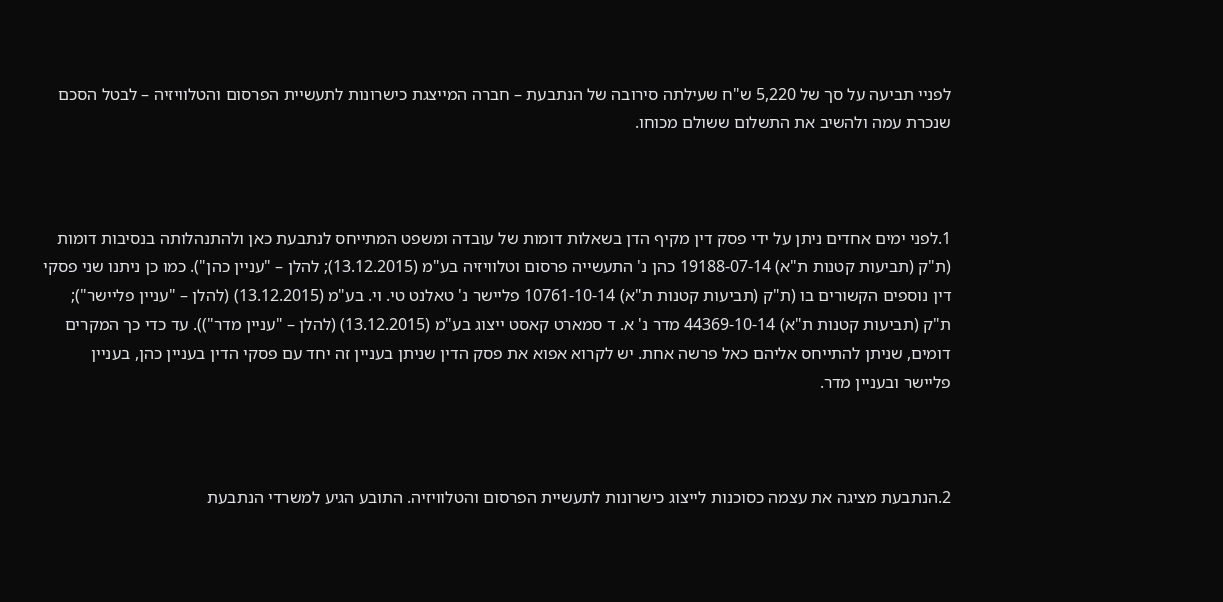לפניי תביעה על סך של 5,220 ש"ח שעילתה סירובה של הנתבעת – חברה המייצגת כישרונות לתעשיית הפרסום והטלוויזיה – לבטל הסכם שנכרת עמה ולהשיב את התשלום ששולם מכוחו.



1.לפני ימים אחדים ניתן על ידי פסק דין מקיף הדן בשאלות דומות של עובדה ומשפט המתייחס לנתבעת כאן ולהתנהלותה בנסיבות דומות (ת"ק (תביעות קטנות ת"א) 19188-07-14 כהן נ' התעשייה פרסום וטלוויזיה בע"מ (13.12.2015); להלן – "עניין כהן"). כמו כן ניתנו שני פסקי דין נוספים הקשורים בו (ת"ק (תביעות קטנות ת"א) 10761-10-14 פליישר נ' טאלנט טי. וי. בע"מ (13.12.2015) (להלן – "עניין פליישר"); ת"ק (תביעות קטנות ת"א) 44369-10-14 מדר נ' א. ד סמארט קאסט ייצוג בע"מ (13.12.2015) (להלן – "עניין מדר")). עד כדי כך המקרים דומים, שניתן להתייחס אליהם כאל פרשה אחת. יש לקרוא אפוא את פסק הדין שניתן בעניין זה יחד עם פסקי הדין בעניין כהן, בעניין פליישר ובעניין מדר.



2.הנתבעת מציגה את עצמה כסוכנות לייצוג כישרונות לתעשיית הפרסום והטלוויזיה. התובע הגיע למשרדי הנתבעת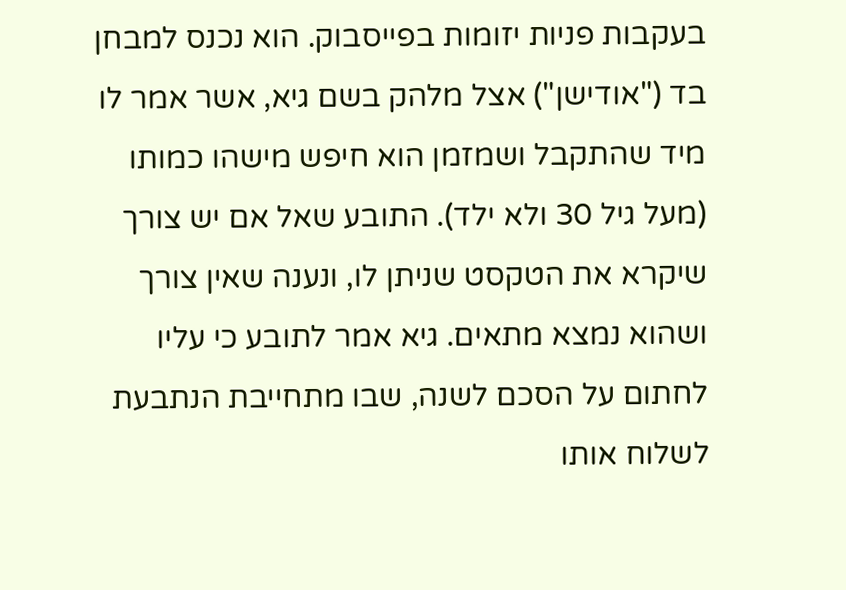בעקבות פניות יזומות בפייסבוק. הוא נכנס למבחן בד ("אודישן") אצל מלהק בשם גיא, אשר אמר לו מיד שהתקבל ושמזמן הוא חיפש מישהו כמותו (מעל גיל 30 ולא ילד). התובע שאל אם יש צורך שיקרא את הטקסט שניתן לו, ונענה שאין צורך ושהוא נמצא מתאים. גיא אמר לתובע כי עליו לחתום על הסכם לשנה, שבו מתחייבת הנתבעת לשלוח אותו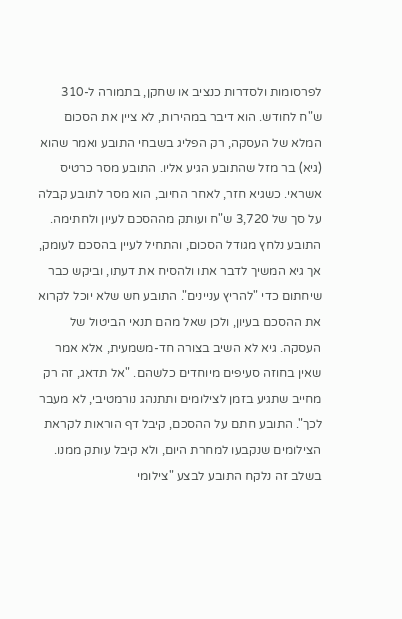לפרסומות ולסדרות כנציב או שחקן, בתמורה ל-310 ש"ח לחודש. הוא דיבר במהירות, לא ציין את הסכום המלא של העסקה, רק הפליג בשבחי התובע ואמר שהוא (גיא) בר מזל שהתובע הגיע אליו. התובע מסר כרטיס אשראי. כשגיא חזר, לאחר החיוב, הוא מסר לתובע קבלה על סך של 3,720 ש"ח ועותק מההסכם לעיון ולחתימה. התובע נלחץ מגודל הסכום, והתחיל לעיין בהסכם לעומק, אך גיא המשיך לדבר אתו ולהסיח את דעתו, וביקש כבר שיחתום כדי "להריץ עניינים". התובע חש שלא יוכל לקרוא את ההסכם בעיון, ולכן שאל מהם תנאי הביטול של העסקה. גיא לא השיב בצורה חד-משמעית, אלא אמר שאין בחוזה סעיפים מיוחדים כלשהם. "אל תדאג, זה רק מחייב שתגיע בזמן לצילומים ותתנהג נורמטיבי, לא מעבר לכך". התובע חתם על ההסכם, קיבל דף הוראות לקראת הצילומים שנקבעו למחרת היום, ולא קיבל עותק ממנו. בשלב זה נלקח התובע לבצע "צילומי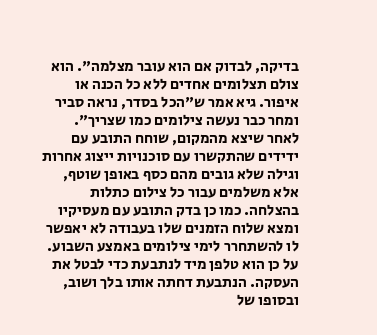בדיקה, לבדוק אם הוא עובר מצלמה". הוא צולם תצלומים אחדים ללא כל הכנה או איפור. גיא אמר ש"הכל בסדר, נראה סביר ומחר כבר נעשה צילומים כמו שצריך". לאחר שיצא מהמקום, שוחח התובע עם ידידים שהתקשרו עם סוכנויות ייצוג אחרות וגילה שלא גובים מהם כסף באופן שוטף, אלא משלמים עבור כל צילום כתלות בהצלחה. כמו כן בדק התובע עם מעסיקיו ומצא שלוח הזמנים שלו בעבודה לא יאפשר לו להשתחרר לימי צילומים באמצע השבוע. על כן הוא טלפן מיד לנתבעת כדי לבטל את העסקה. הנתבעת דחתה אותו בלך ושוב, ובסופו של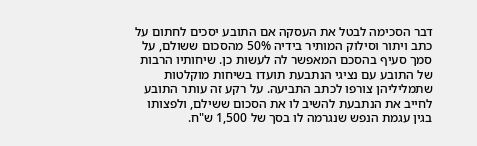דבר הסכימה לבטל את העסקה אם התובע יסכים לחתום על כתב ויתור וסילוק המותיר בידיה 50% מהסכום ששולם, על סמך סעיף בהסכם המאפשר לה לעשות כן. שיחותיו הרבות של התובע עם נציגי הנתבעת תועדו בשיחות מוקלטות שתמליליהן צורפו לכתב התביעה. על רקע זה עותר התובע לחייב את הנתבעת להשיב לו את הסכום ששילם, ולפצותו בגין עגמת הנפש שנגרמה לו בסך של 1,500 ש"ח.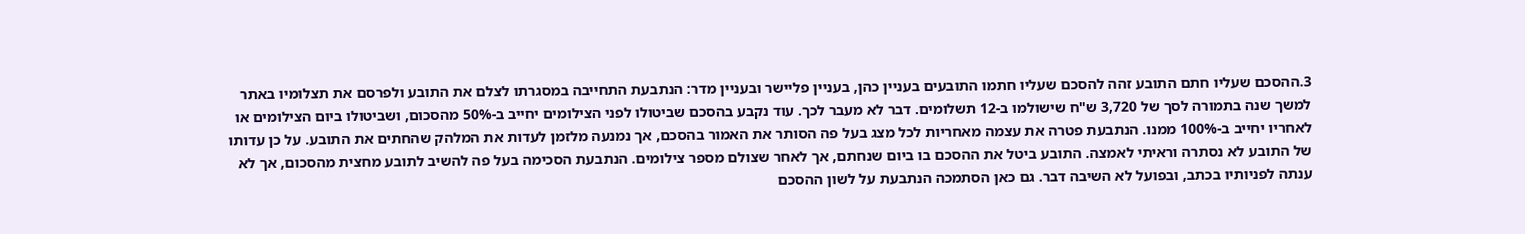3.ההסכם שעליו חתם התובע זהה להסכם שעליו חתמו התובעים בעניין כהן, בעניין פליישר ובעניין מדר: הנתבעת התחייבה במסגרתו לצלם את התובע ולפרסם את תצלומיו באתר למשך שנה בתמורה לסך של 3,720 ש"ח שישולמו ב-12 תשלומים. דבר לא מעבר לכך. עוד נקבע בהסכם שביטולו לפני הצילומים יחייב ב-50% מהסכום, ושביטולו ביום הצילומים או לאחריו יחייב ב-100% ממנו. הנתבעת פטרה את עצמה מאחריות לכל מצג בעל פה הסותר את האמור בהסכם, אך נמנעה מלזמן לעדות את המלהק שהחתים את התובע. על כן עדותו של התובע לא נסתרה וראיתי לאמצה. התובע ביטל את ההסכם בו ביום שנחתם, אך לאחר שצולם מספר צילומים. הנתבעת הסכימה בעל פה להשיב לתובע מחצית מהסכום, אך לא ענתה לפניותיו בכתב, ובפועל לא השיבה דבר. גם כאן הסתמכה הנתבעת על לשון ההסכם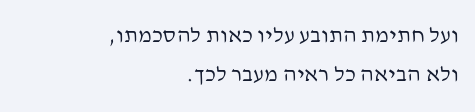ועל חתימת התובע עליו כאות להסכמתו, ולא הביאה כל ראיה מעבר לכך.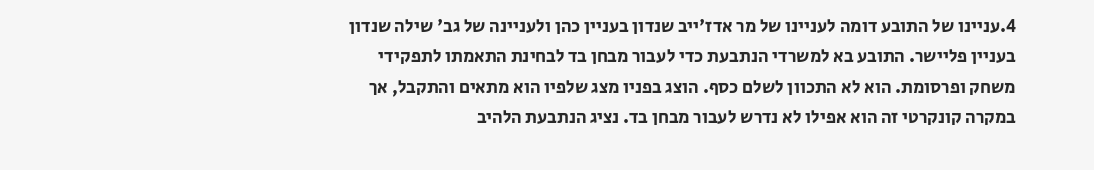4.עניינו של התובע דומה לעניינו של מר אדז'ייב שנדון בעניין כהן ולעניינה של גב' שילה שנדון בעניין פליישר. התובע בא למשרדי הנתבעת כדי לעבור מבחן בד לבחינת התאמתו לתפקידי משחק ופרסומת. הוא לא התכוון לשלם כסף. הוצג בפניו מצג שלפיו הוא מתאים והתקבל, אך במקרה קונקרטי זה הוא אפילו לא נדרש לעבור מבחן בד. נציג הנתבעת הלהיב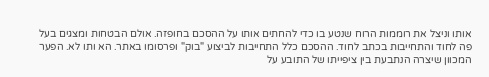אותו וניצל את רוממות הרוח שנטע בו כדי להחתים אותו על ההסכם בחופזה. אולם הבטחות ומצגים בעל פה לחוד והתחייבות בכתב לחוד. ההסכם כלל התחייבות לביצוע "בוק" ופרסומו באתר. הא ותו לא. הפער המכוון שיצרה הנתבעת בין ציפייתו של התובע על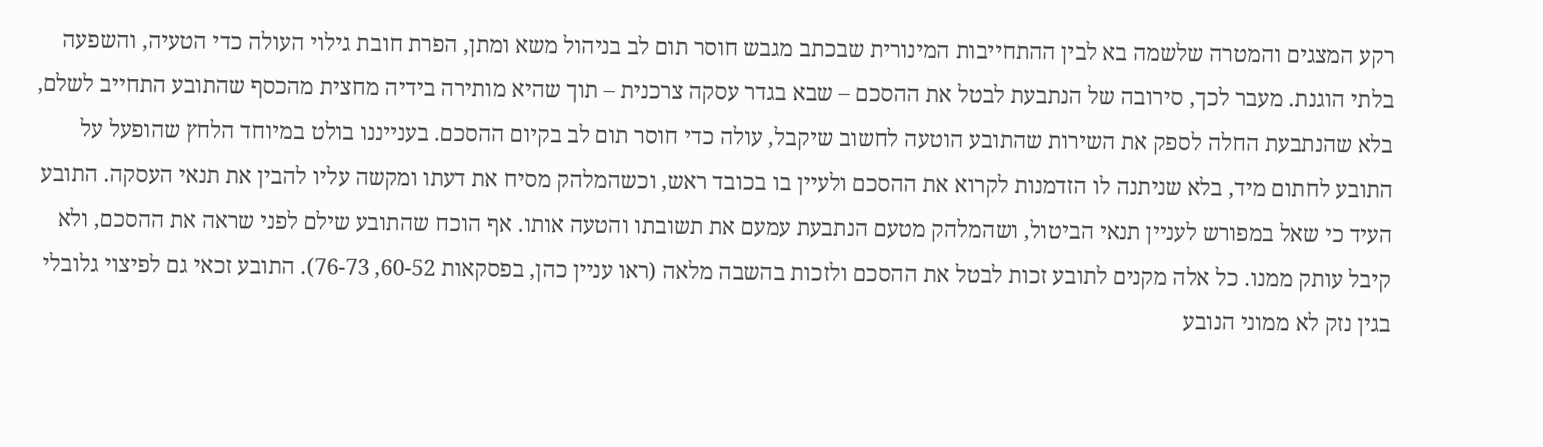רקע המצגים והמטרה שלשמה בא לבין ההתחייבות המינורית שבכתב מגבש חוסר תום לב בניהול משא ומתן, הפרת חובת גילוי העולה כדי הטעיה, והשפעה בלתי הוגנת. מעבר לכך, סירובה של הנתבעת לבטל את ההסכם – שבא בגדר עסקה צרכנית – תוך שהיא מותירה בידיה מחצית מהכסף שהתובע התחייב לשלם, בלא שהנתבעת החלה לספק את השירות שהתובע הוטעה לחשוב שיקבל, עולה כדי חוסר תום לב בקיום ההסכם. בענייננו בולט במיוחד הלחץ שהופעל על התובע לחתום מיד, בלא שניתנה לו הזדמנות לקרוא את ההסכם ולעיין בו בכובד ראש, וכשהמלהק מסיח את דעתו ומקשה עליו להבין את תנאי העסקה. התובע העיד כי שאל במפורש לעניין תנאי הביטול, ושהמלהק מטעם הנתבעת עמעם את תשובתו והטעה אותו. אף הוכח שהתובע שילם לפני שראה את ההסכם, ולא קיבל עותק ממנו. כל אלה מקנים לתובע זכות לבטל את ההסכם ולזכות בהשבה מלאה (ראו עניין כהן, בפסקאות 60-52, 76-73). התובע זכאי גם לפיצוי גלובלי בגין נזק לא ממוני הנובע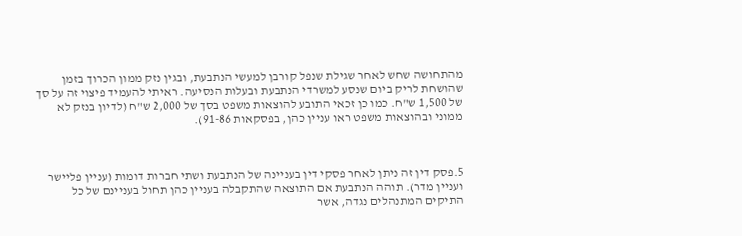מהתחושה שחש לאחר שגילת שנפל קורבן למעשי הנתבעת, ובגין נזק ממון הכרוך בזמן שהושחת לריק ביום שנסע למשרדי הנתבעת ובעלות הנסיעה. ראיתי להעמיד פיצוי זה על סך של 1,500 ש"ח. כמו כן זכאי התובע להוצאות משפט בסך של 2,000 ש"ח (לדיון בנזק לא ממוני ובהוצאות משפט ראו עניין כהן, בפסקאות 91-86).



5.פסק דין זה ניתן לאחר פסקי דין בעניינה של הנתבעת ושתי חברות דומות (עניין פליישר ועניין מדר). תוהה הנתבעת אם התוצאה שהתקבלה בעניין כהן תחול בעניינם של כל התיקים המתנהלים נגדה, אשר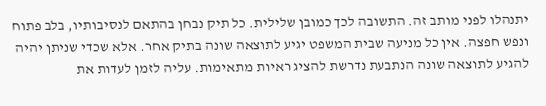יתנהלו לפני מותב זה. התשובה לכך כמובן שלילית. כל תיק נבחן בהתאם לנסיבותיו, בלב פתוח ונפש חפצה. אין כל מניעה שבית המשפט יגיע לתוצאה שונה בתיק אחר. אלא שכדי שניתן יהיה להגיע לתוצאה שונה הנתבעת נדרשת להציג ראיות מתאימות. עליה לזמן לעדות את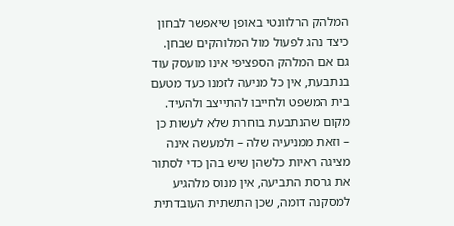המלהק הרלוונטי באופן שיאפשר לבחון כיצד נהג לפעול מול המלוהקים שבחן. גם אם המלהק הספציפי אינו מועסק עוד בנתבעת, אין כל מניעה לזמנו כעד מטעם בית המשפט ולחייבו להתייצב ולהעיד. מקום שהנתבעת בוחרת שלא לעשות כן – וזאת ממניעיה שלה – ולמעשה אינה מציגה ראיות כלשהן שיש בהן כדי לסתור את גרסת התביעה, אין מנוס מלהגיע למסקנה דומה, שכן התשתית העובדתית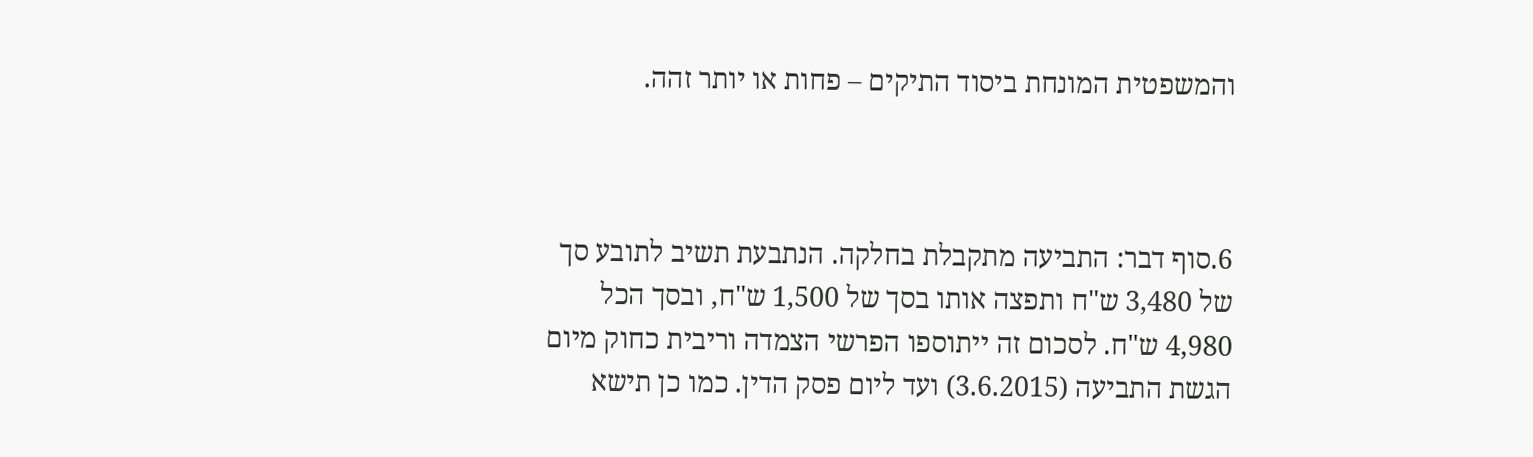והמשפטית המונחת ביסוד התיקים – פחות או יותר זהה.



6.סוף דבר: התביעה מתקבלת בחלקה. הנתבעת תשיב לתובע סך של 3,480 ש"ח ותפצה אותו בסך של 1,500 ש"ח, ובסך הכל 4,980 ש"ח. לסכום זה ייתוספו הפרשי הצמדה וריבית כחוק מיום הגשת התביעה (3.6.2015) ועד ליום פסק הדין. כמו כן תישא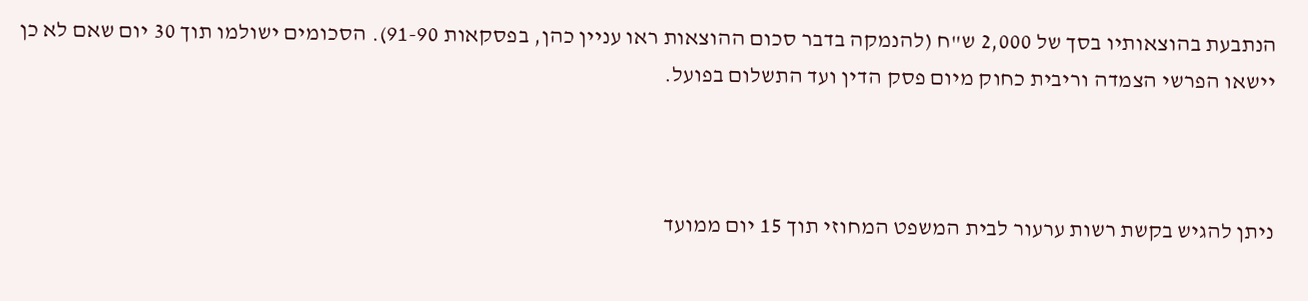הנתבעת בהוצאותיו בסך של 2,000 ש"ח (להנמקה בדבר סכום ההוצאות ראו עניין כהן, בפסקאות 91-90). הסכומים ישולמו תוך 30 יום שאם לא כן יישאו הפרשי הצמדה וריבית כחוק מיום פסק הדין ועד התשלום בפועל.



ניתן להגיש בקשת רשות ערעור לבית המשפט המחוזי תוך 15 יום ממועד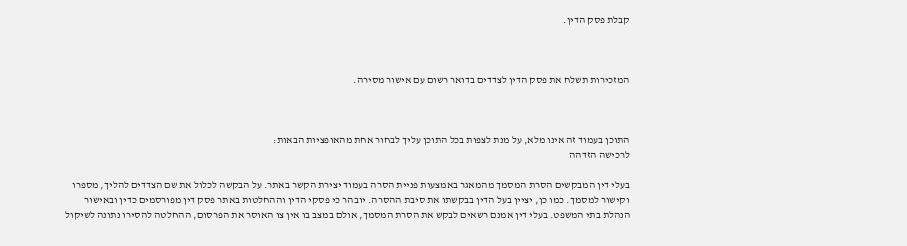קבלת פסק הדין.



המזכירות תשלח את פסק הדין לצדדים בדואר רשום עם אישור מסירה.



התוכן בעמוד זה אינו מלא, על מנת לצפות בכל התוכן עליך לבחור אחת מהאופציות הבאות:
לרכישה הזדהה

בעלי דין המבקשים הסרת המסמך מהמאגר באמצעות פניית הסרה בעמוד יצירת הקשר באתר. על הבקשה לכלול את שם הצדדים להליך, מספרו וקישור למסמך. כמו כן, יציין בעל הדין בבקשתו את סיבת ההסרה. יובהר כי פסקי הדין וההחלטות באתר פסק דין מפורסמים כדין ובאישור הנהלת בתי המשפט. בעלי דין אמנם רשאים לבקש את הסרת המסמך, אולם במצב בו אין צו האוסר את הפרסום, ההחלטה להסירו נתונה לשיקול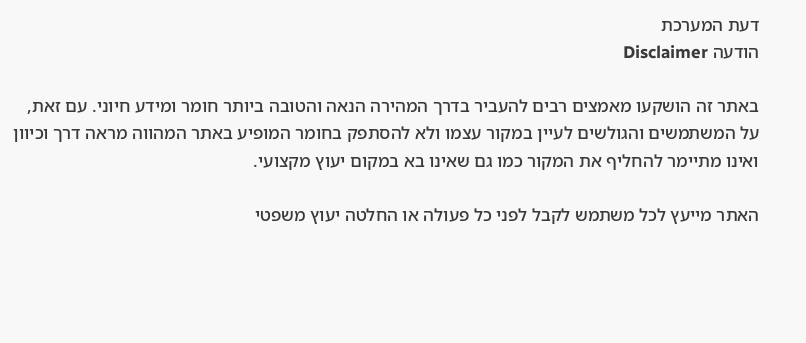דעת המערכת
הודעה Disclaimer

באתר זה הושקעו מאמצים רבים להעביר בדרך המהירה הנאה והטובה ביותר חומר ומידע חיוני. עם זאת, על המשתמשים והגולשים לעיין במקור עצמו ולא להסתפק בחומר המופיע באתר המהווה מראה דרך וכיוון ואינו מתיימר להחליף את המקור כמו גם שאינו בא במקום יעוץ מקצועי.

האתר מייעץ לכל משתמש לקבל לפני כל פעולה או החלטה יעוץ משפטי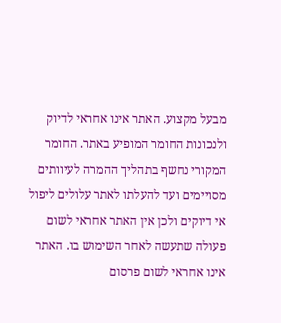מבעל מקצוע. האתר אינו אחראי לדיוק ולנכונות החומר המופיע באתר. החומר המקורי נחשף בתהליך ההמרה לעיוותים מסויימים ועד להעלתו לאתר עלולים ליפול אי דיוקים ולכן אין האתר אחראי לשום פעולה שתעשה לאחר השימוש בו. האתר אינו אחראי לשום פרסום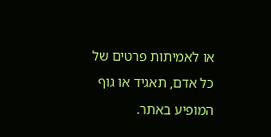או לאמיתות פרטים של כל אדם, תאגיד או גוף המופיע באתר.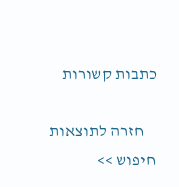כתבות קשורות

    חזרה לתוצאות חיפוש >>